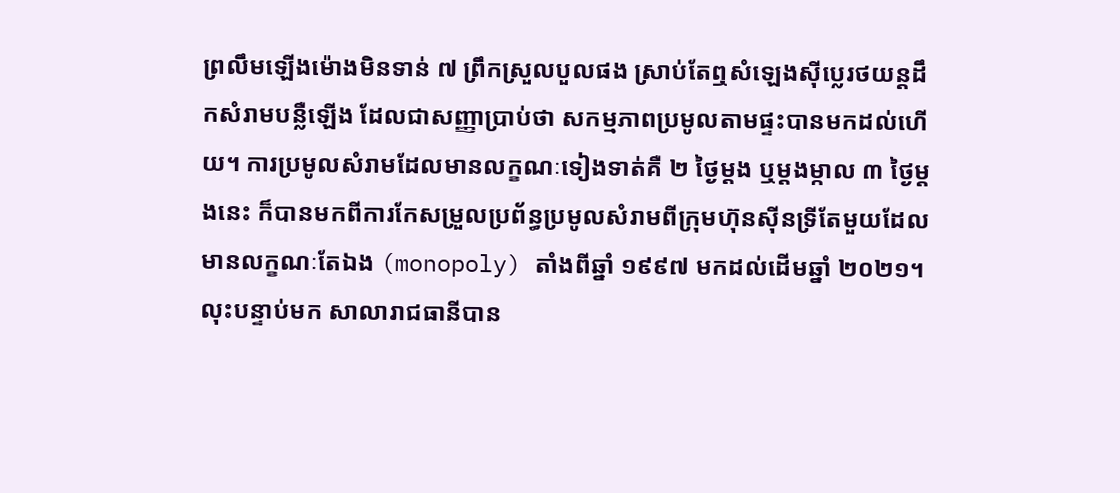ព្រលឹមឡើងម៉ោងមិនទាន់ ៧ ព្រឹកស្រួលបួលផង ស្រាប់តែឮសំឡេងស៊ីប្លេរថយន្ដដឹកសំរាមបន្លឺឡើង ដែលជាសញ្ញាប្រាប់ថា សកម្មភាពប្រមូលតាមផ្ទះបានមកដល់ហើយ។ ការប្រមូលសំរាមដែលមានលក្ខណៈទៀងទាត់គឺ ២ ថ្ងៃម្តង ឬម្តងម្កាល ៣ ថ្ងៃម្តងនេះ ក៏បានមកពីការកែសម្រួលប្រព័ន្ធប្រមូលសំរាមពីក្រុមហ៊ុនស៊ីនទ្រីតែមួយដែលមានលក្ខណៈតែឯង (monopoly) តាំងពីឆ្នាំ ១៩៩៧ មកដល់ដើមឆ្នាំ ២០២១។
លុះបន្ទាប់មក សាលារាជធានីបាន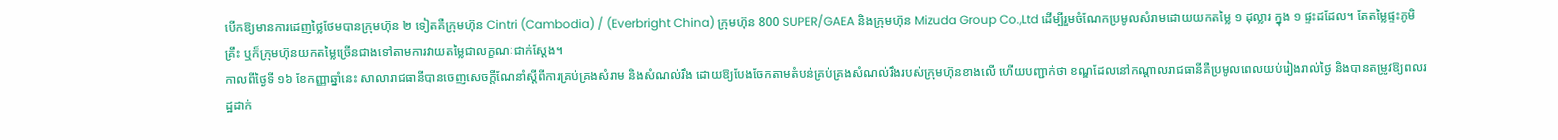បើកឱ្យមានការដេញថ្លៃថែមបានក្រុមហ៊ុន ២ ទៀតគឺក្រុមហ៊ុន Cintri (Cambodia) / (Everbright China) ក្រុមហ៊ុន 800 SUPER/GAEA និងក្រុមហ៊ុន Mizuda Group Co.,Ltd ដើម្បីរួមចំណែកប្រមូលសំរាមដោយយកតម្លៃ ១ ដុល្លារ ក្នុង ១ ផ្ទះដដែល។ តែតម្លៃផ្ទះភូមិគ្រឹះ ឬក៏ក្រុមហ៊ុនយកតម្លៃច្រើនជាងទៅតាមការវាយតម្លៃជាលក្ខណៈជាក់ស្តែង។
កាលពីថ្ងៃទី ១៦ ខែកញ្ញាឆ្នាំនេះ សាលារាជធានីបានចេញសេចក្តីណែនាំស្តីពីការគ្រប់គ្រងសំរាម និងសំណល់រឹង ដោយឱ្យបែងចែកតាមតំបន់គ្រប់គ្រងសំណល់រឹងរបស់ក្រុមហ៊ុនខាងលើ ហើយបញ្ជាក់ថា ខណ្ឌដែលនៅកណ្តាលរាជធានីគឺប្រមូលពេលយប់រៀងរាល់ថ្ងៃ និងបានតម្រូវឱ្យពលរដ្ឋដាក់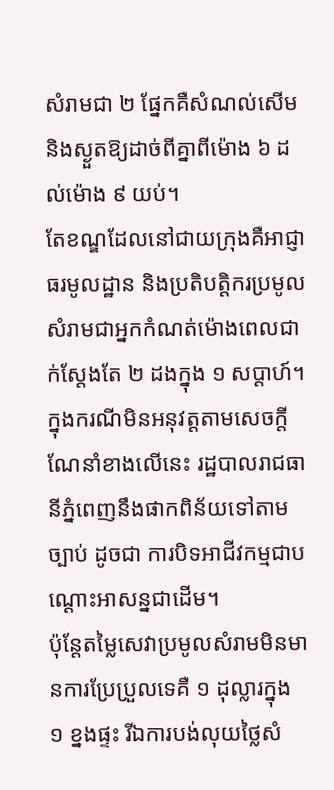សំរាមជា ២ ផ្នែកគឺសំណល់សើម និងស្ងួតឱ្យដាច់ពីគ្នាពីម៉ោង ៦ ដល់ម៉ោង ៩ យប់។
តែខណ្ឌដែលនៅជាយក្រុងគឺអាជ្ញាធរមូលដ្ឋាន និងប្រតិបត្តិករប្រមូលសំរាមជាអ្នកកំណត់ម៉ោងពេលជាក់ស្តែងតែ ២ ដងក្នុង ១ សប្តាហ៍។ ក្នុងករណីមិនអនុវត្តតាមសេចក្តីណែនាំខាងលើនេះ រដ្ឋបាលរាជធានីភ្នំពេញនឹងផាកពិន័យទៅតាមច្បាប់ ដូចជា ការបិទអាជីវកម្មជាបណ្តោះអាសន្នជាដើម។
ប៉ុន្តែតម្លៃសេវាប្រមូលសំរាមមិនមានការប្រែប្រួលទេគឺ ១ ដុល្លារក្នុង ១ ខ្នងផ្ទះ រីឯការបង់លុយថ្លៃសំ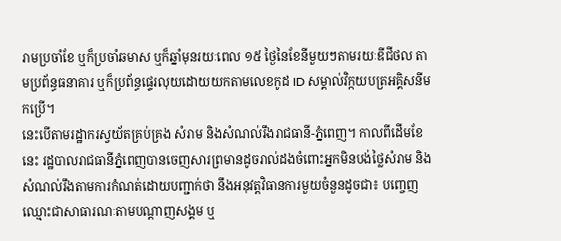រាមប្រចាំខែ ឬក៏ប្រចាំឆមាស ឬក៏ឆ្នាំមុនរយៈពេល ១៥ ថ្ងៃនៃខែនីមួយៗតាមរយៈឌីជីថល តាមប្រព័ន្ធធនាគារ ឬក៏ប្រព័ន្ធផ្ទេរលុយដោយយកតាមលេខកូដ ID សម្គាល់វិក្កយបត្រអគ្គិសនីមកប្រើ។
នេះបើតាមរដ្ឋាករស្វយ័តគ្រប់គ្រង សំរាម និងសំណល់រឹងរាជធានី-ភ្នំពេញ។ កាលពីដើមខែនេះ រដ្ឋបាលរាជធានីភ្នំពេញបានចេញសារព្រមានដូចរាល់ដងចំពោះអ្នកមិនបង់ថ្លៃសំរាម និងសំណល់រឹងតាមការកំណត់ដោយបញ្ជាក់ថា នឹងអនុវត្តវិធានការមួយចំនួនដូចជា៖ បញ្ចេញឈ្មោះជាសាធារណៈតាមបណ្តាញសង្គម ឬ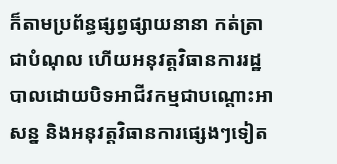ក៏តាមប្រព័ន្ធផ្សព្វផ្សាយនានា កត់ត្រាជាបំណុល ហើយអនុវត្តវិធានការរដ្ឋបាលដោយបិទអាជីវកម្មជាបណ្តោះអាសន្ន និងអនុវត្តវិធានការផ្សេងៗទៀត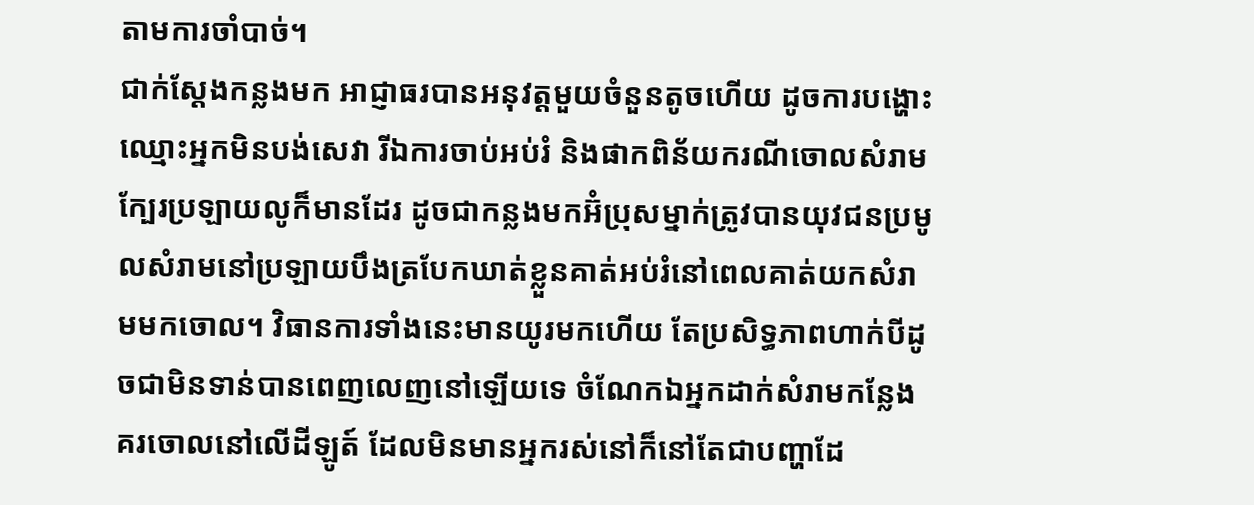តាមការចាំបាច់។
ជាក់ស្តែងកន្លងមក អាជ្ញាធរបានអនុវត្តមួយចំនួនតូចហើយ ដូចការបង្ហោះឈ្មោះអ្នកមិនបង់សេវា រីឯការចាប់អប់រំ និងផាកពិន័យករណីចោលសំរាមក្បែរប្រឡាយលូក៏មានដែរ ដូចជាកន្លងមកអ៊ំប្រុសម្នាក់ត្រូវបានយុវជនប្រមូលសំរាមនៅប្រឡាយបឹងត្របែកឃាត់ខ្លួនគាត់អប់រំនៅពេលគាត់យកសំរាមមកចោល។ វិធានការទាំងនេះមានយូរមកហើយ តែប្រសិទ្ធភាពហាក់បីដូចជាមិនទាន់បានពេញលេញនៅឡើយទេ ចំណែកឯអ្នកដាក់សំរាមកន្លែងគរចោលនៅលើដីឡូត៍ ដែលមិនមានអ្នករស់នៅក៏នៅតែជាបញ្ហាដែ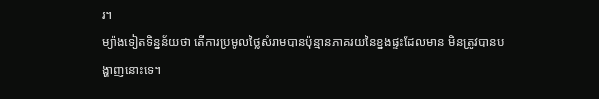រ។
ម្យ៉ាងទៀតទិន្នន័យថា តើការប្រមូលថ្លៃសំរាមបានប៉ុន្មានភាគរយនៃខ្នងផ្ទះដែលមាន មិនត្រូវបានបង្ហាញនោះទេ។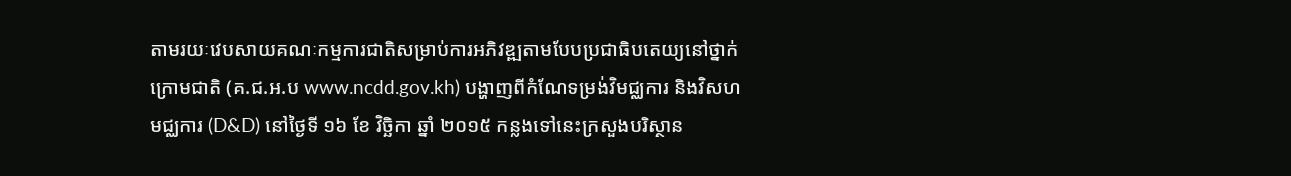តាមរយៈវេបសាយគណៈកម្មការជាតិសម្រាប់ការអភិវឌ្ឍតាមបែបប្រជាធិបតេយ្យនៅថ្នាក់ក្រោមជាតិ (គ.ជ.អ.ប www.ncdd.gov.kh) បង្ហាញពីកំណែទម្រង់វិមជ្ឈការ និងវិសហមជ្ឈការ (D&D) នៅថ្ងៃទី ១៦ ខែ វិច្ឆិកា ឆ្នាំ ២០១៥ កន្លងទៅនេះក្រសួងបរិស្ថាន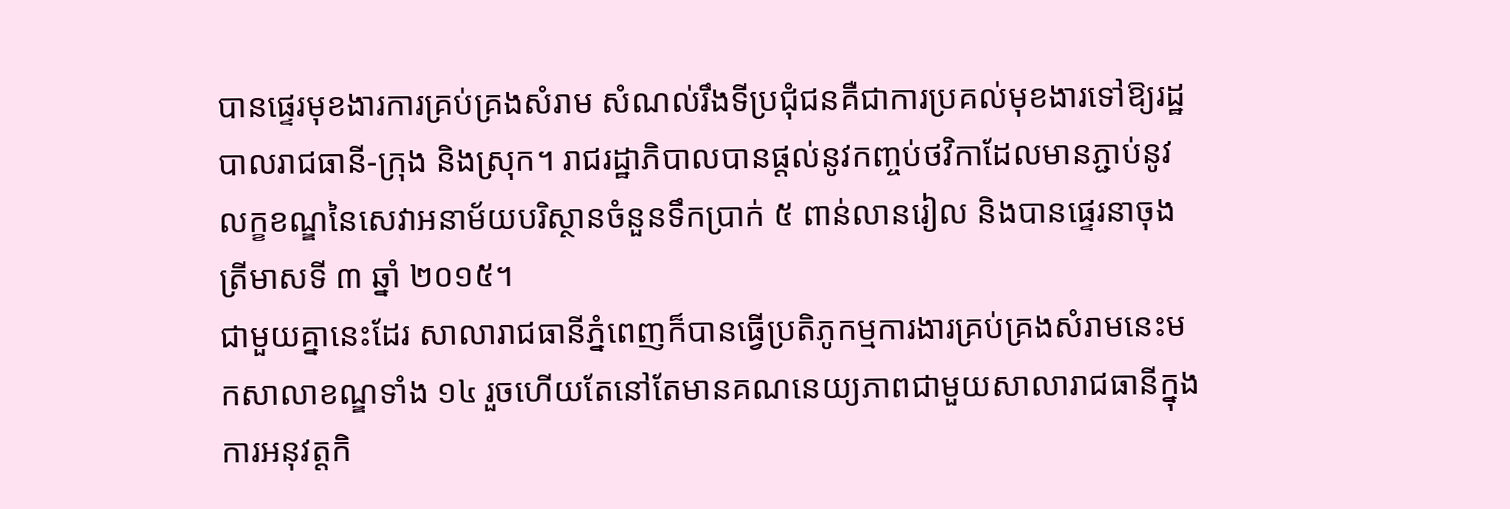បានផ្ទេរមុខងារការគ្រប់គ្រងសំរាម សំណល់រឹងទីប្រជុំជនគឺជាការប្រគល់មុខងារទៅឱ្យរដ្ឋបាលរាជធានី-ក្រុង និងស្រុក។ រាជរដ្ឋាភិបាលបានផ្តល់នូវកញ្ចប់ថវិកាដែលមានភ្ជាប់នូវលក្ខខណ្ឌនៃសេវាអនាម័យបរិស្ថានចំនួនទឹកប្រាក់ ៥ ពាន់លានរៀល និងបានផ្ទេរនាចុងត្រីមាសទី ៣ ឆ្នាំ ២០១៥។
ជាមួយគ្នានេះដែរ សាលារាជធានីភ្នំពេញក៏បានធ្វើប្រតិភូកម្មការងារគ្រប់គ្រងសំរាមនេះមកសាលាខណ្ឌទាំង ១៤ រួចហើយតែនៅតែមានគណនេយ្យភាពជាមួយសាលារាជធានីក្នុងការអនុវត្តកិ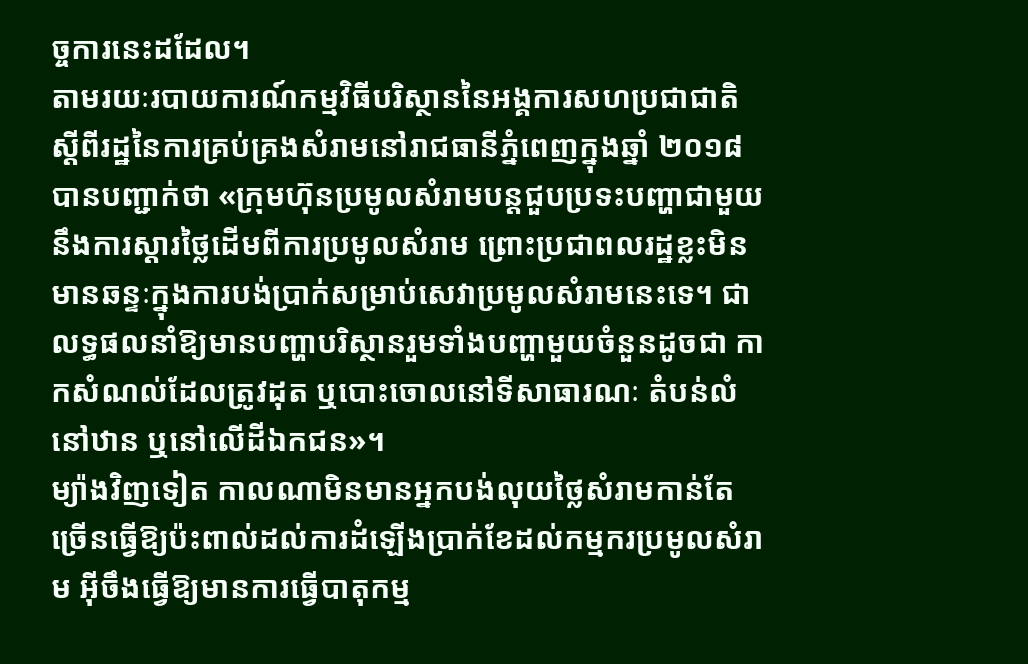ច្ចការនេះដដែល។
តាមរយៈរបាយការណ៍កម្មវិធីបរិស្ថាននៃអង្គការសហប្រជាជាតិស្តីពីរដ្ឋនៃការគ្រប់គ្រងសំរាមនៅរាជធានីភ្នំពេញក្នុងឆ្នាំ ២០១៨ បានបញ្ជាក់ថា «ក្រុមហ៊ុនប្រមូលសំរាមបន្តជួបប្រទះបញ្ហាជាមួយនឹងការស្តារថ្លៃដើមពីការប្រមូលសំរាម ព្រោះប្រជាពលរដ្ឋខ្លះមិនមានឆន្ទៈក្នុងការបង់ប្រាក់សម្រាប់សេវាប្រមូលសំរាមនេះទេ។ ជាលទ្ធផលនាំឱ្យមានបញ្ហាបរិស្ថានរួមទាំងបញ្ហាមួយចំនួនដូចជា កាកសំណល់ដែលត្រូវដុត ឬបោះចោលនៅទីសាធារណៈ តំបន់លំនៅឋាន ឬនៅលើដីឯកជន»។
ម្យ៉ាងវិញទៀត កាលណាមិនមានអ្នកបង់លុយថ្លៃសំរាមកាន់តែច្រើនធ្វើឱ្យប៉ះពាល់ដល់ការដំឡើងប្រាក់ខែដល់កម្មករប្រមូលសំរាម អ៊ីចឹងធ្វើឱ្យមានការធ្វើបាតុកម្ម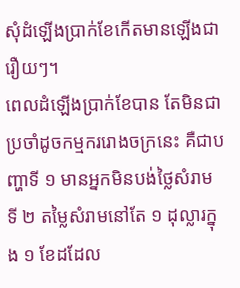សុំដំឡើងប្រាក់ខែកើតមានឡើងជារឿយៗ។
ពេលដំឡើងប្រាក់ខែបាន តែមិនជាប្រចាំដូចកម្មកររោងចក្រនេះ គឺជាបញ្ហាទី ១ មានអ្នកមិនបង់ថ្លៃសំរាម ទី ២ តម្លៃសំរាមនៅតែ ១ ដុល្លារក្នុង ១ ខែដដែល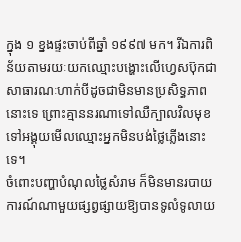ក្នុង ១ ខ្នងផ្ទះចាប់ពីឆ្នាំ ១៩៩៧ មក។ រីឯការពិន័យតាមរយៈយកឈ្មោះបង្ហោះលើហ្វេសប៊ុកជាសាធារណៈហាក់បីដូចជាមិនមានប្រសិទ្ធភាពនោះទេ ព្រោះគ្មាននរណាទៅឈឺក្បាលវិលមុខទៅអង្គុយមើលឈ្មោះអ្នកមិនបង់ថ្លៃភ្លើងនោះទេ។
ចំពោះបញ្ហាបំណុលថ្លៃសំរាម ក៏មិនមានរបាយការណ៍ណាមួយផ្សព្វផ្សាយឱ្យបានទូលំទូលាយ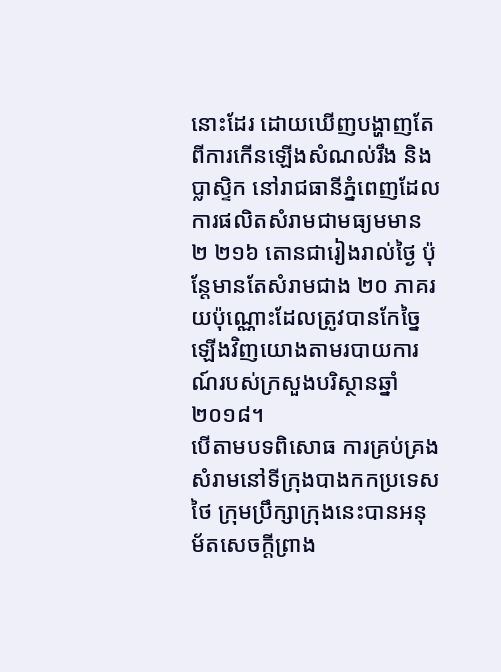នោះដែរ ដោយឃើញបង្ហាញតែពីការកើនឡើងសំណល់រឹង និងប្លាស្ទិក នៅរាជធានីភ្នំពេញដែលការផលិតសំរាមជាមធ្យមមាន ២ ២១៦ តោនជារៀងរាល់ថ្ងៃ ប៉ុន្តែមានតែសំរាមជាង ២០ ភាគរយប៉ុណ្ណោះដែលត្រូវបានកែច្នៃឡើងវិញយោងតាមរបាយការណ៍របស់ក្រសួងបរិស្ថានឆ្នាំ ២០១៨។
បើតាមបទពិសោធ ការគ្រប់គ្រងសំរាមនៅទីក្រុងបាងកកប្រទេសថៃ ក្រុមប្រឹក្សាក្រុងនេះបានអនុម័តសេចក្តីព្រាង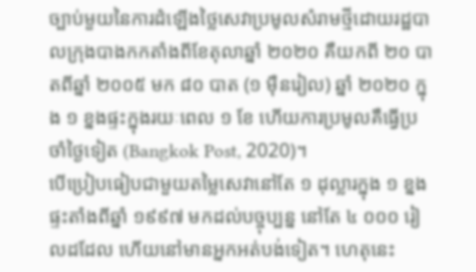ច្បាប់មួយនៃការដំឡើងថ្លៃសេវាប្រមូលសំរាមថ្មីដោយរដ្ឋបាលក្រុងបាងកកតាំងពីខែតុលាឆ្នាំ ២០២០ គឺយកពី ២០ បាតពីឆ្នាំ ២០០៥ មក ៨០ បាត (១ ម៉ឺនរៀល) ឆ្នាំ ២០២០ ក្នុង ១ ខ្នងផ្ទះក្នុងរយៈពេល ១ ខែ ហើយការប្រមូលគឺធ្វើប្រចាំថ្ងៃទៀត (Bangkok Post, 2020)។
បើប្រៀបធៀបជាមួយតម្លៃសេវានៅតែ ១ ដុល្លារក្នុង ១ ខ្នងផ្ទះតាំងពីឆ្នាំ ១៩៩៧ មកដល់បច្ចុប្បន្ន នៅតែ ៤ ០០០ រៀលដដែល ហើយនៅមានអ្នកអត់បង់ទៀត។ ហេតុនេះ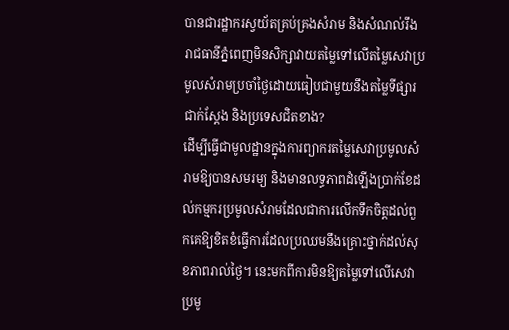បានជារដ្ឋាករស្វយ័តគ្រប់គ្រងសំរាម និងសំណល់រឹងរាជធានីភ្នំពេញមិនសិក្សាវាយតម្លៃទៅលើតម្លៃសេវាប្រមូលសំរាមប្រចាំថ្ងៃដោយធៀបជាមួយនឹងតម្លៃទីផ្សារជាក់ស្តែង និងប្រទេសជិតខាង?
ដើម្បីធ្វើជាមូលដ្ឋានក្នុងការព្យាករតម្លៃសេវាប្រមូលសំរាមឱ្យបានសមរម្យ និងមានលទ្ធភាពដំឡើងប្រាក់ខែដល់កម្មករប្រមូលសំរាមដែលជាការលើកទឹកចិត្តដល់ពួកគេឱ្យខិតខំធ្វើការដែលប្រឈមនឹងគ្រោះថ្នាក់ដល់សុខភាពរាល់ថ្ងៃ។ នេះមកពីការមិនឱ្យតម្លៃទៅលើសេវាប្រមូ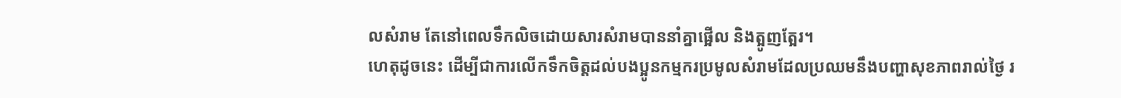លសំរាម តែនៅពេលទឹកលិចដោយសារសំរាមបាននាំគ្នាផ្អើល និងត្អូញត្អែរ។
ហេតុដូចនេះ ដើម្បីជាការលើកទឹកចិត្តដល់បងប្អូនកម្មករប្រមូលសំរាមដែលប្រឈមនឹងបញ្ហាសុខភាពរាល់ថ្ងៃ រ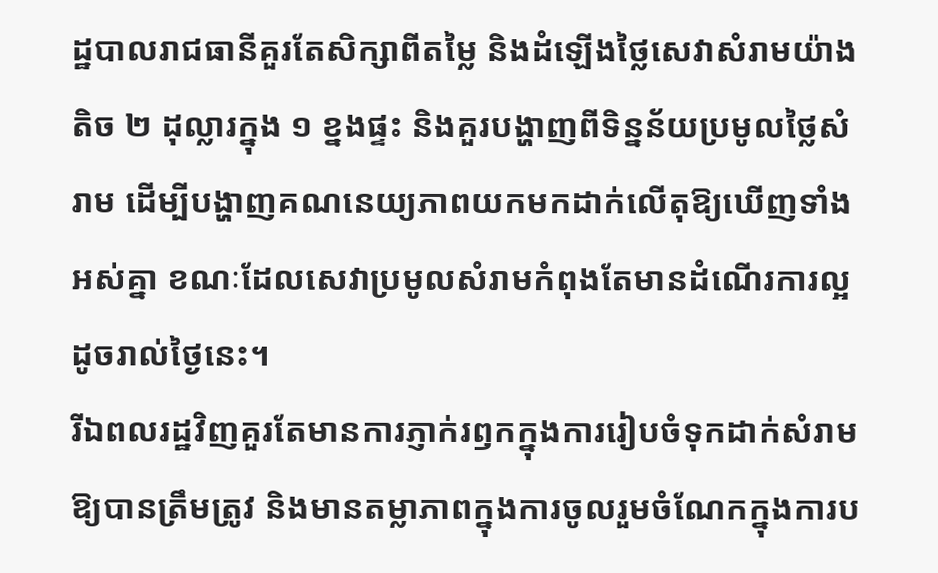ដ្ឋបាលរាជធានីគួរតែសិក្សាពីតម្លៃ និងដំឡើងថ្លៃសេវាសំរាមយ៉ាងតិច ២ ដុល្លារក្នុង ១ ខ្នងផ្ទះ និងគួរបង្ហាញពីទិន្នន័យប្រមូលថ្លៃសំរាម ដើម្បីបង្ហាញគណនេយ្យភាពយកមកដាក់លើតុឱ្យឃើញទាំងអស់គ្នា ខណៈដែលសេវាប្រមូលសំរាមកំពុងតែមានដំណើរការល្អដូចរាល់ថ្ងៃនេះ។
រីឯពលរដ្ឋវិញគួរតែមានការភ្ញាក់រឭកក្នុងការរៀបចំទុកដាក់សំរាមឱ្យបានត្រឹមត្រូវ និងមានតម្លាភាពក្នុងការចូលរួមចំណែកក្នុងការប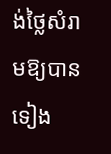ង់ថ្លៃសំរាមឱ្យបានទៀង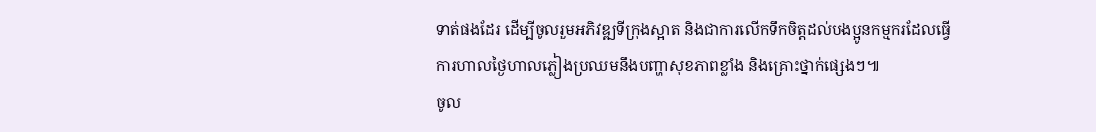ទាត់ផងដែរ ដើម្បីចូលរួមអភិវឌ្ឍទីក្រុងស្អាត និងជាការលើកទឹកចិត្តដល់បងប្អូនកម្មករដែលធ្វើការហាលថ្ងៃហាលភ្លៀងប្រឈមនឹងបញ្ហាសុខភាពខ្លាំង និងគ្រោះថ្នាក់ផ្សេងៗ៕
ចូល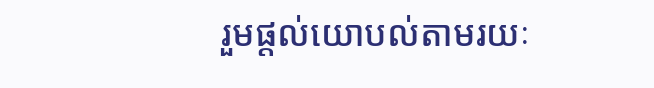រួមផ្តល់យោបល់តាមរយៈ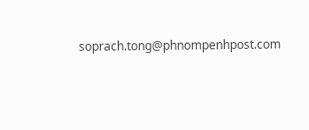soprach.tong@phnompenhpost.com